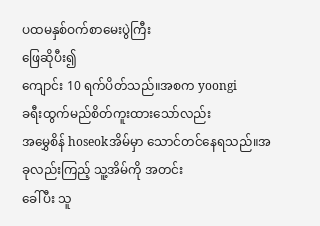ပထမနှစ်ဝက်စာမေးပွဲကြီး
ဖြေဆိုပီး၍
ကျောင်း 10 ရက်ပိတ်သည်။အစက yoongi
ခရီးထွက်မည်စိတ်ကူးထားသော်လည်း
အမွှေစိန် hoseokအိမ်မှာ သောင်တင်နေရသည်။အခုလည်းကြည့် သူ့အိမ်ကို အတင်း
ခေါ်ပီး သူ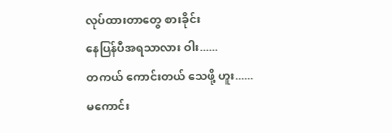လုပ်ထားတာတွေ စားခိုင်း
နေပြန်ပီအရသာလား ဝါး......
တကယ် ကောင်းတယ် သေဖို့ ဟူး......
မကောင်း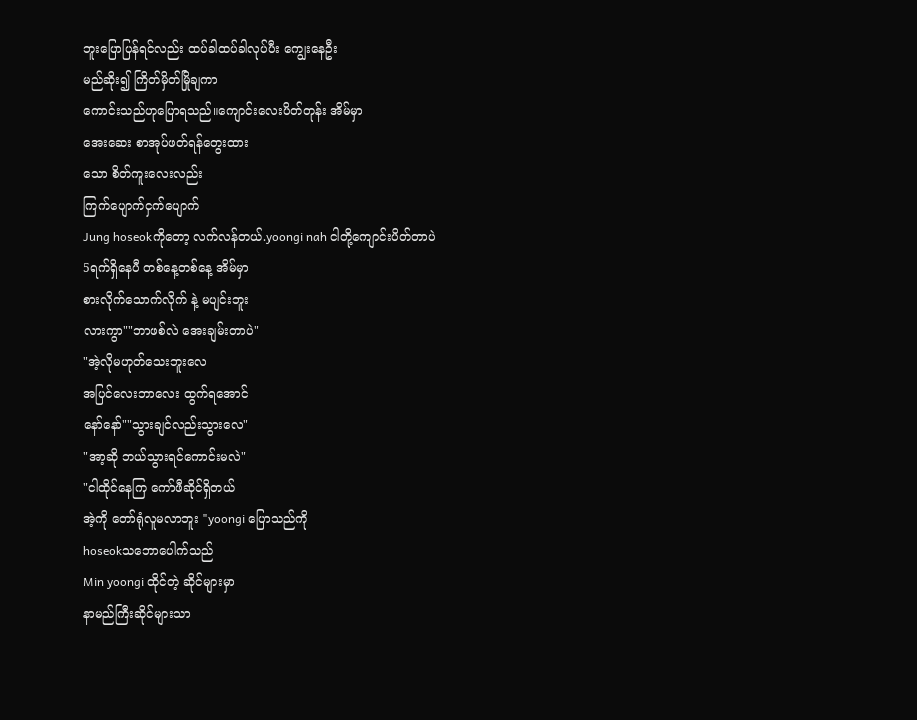ဘူးပြောပြန်ရင်လည်း ထပ်ခါထပ်ခါလုပ်ပီး ကျွေးနေဦး
မည်ဆိုး၍ ကြိတ်မှိတ်မြိုချကာ
ကောင်းသည်ဟုပြောရသည်။ကျောင်းလေးပိတ်တုန်း အိမ်မှာ
အေးဆေး စာအုပ်ဖတ်ရန်တွေးထား
သော စိတ်ကူးလေးလည်း
ကြက်ပျောက်ငှက်ပျောက်
Jung hoseokကိုတော့ လက်လန်တယ်.yoongi nah ငါတို့ကျောင်းပိတ်တာပဲ
5ရက်ရှိနေပီ တစ်နေ့တစ်နေ့ အိမ်မှာ
စားလိုက်သောက်လိုက် နဲ့ မပျင်းဘူး
လားကွာ""ဘာဖစ်လဲ အေးချမ်းတာပဲ"
"အဲ့လိုမဟုတ်သေးဘူးလေ
အပြင်လေးဘာလေး ထွက်ရအောင်
နော်နော်""သွားချင်လည်းသွားလေ"
"အာ့ဆို ဘယ်သွားရင်ကောင်းမလဲ"
"ငါထိုင်နေကြ ကော်ဖီဆိုင်ရှိတယ်
အဲ့ကို တော်ရုံလူမလာဘူး "yoongi ပြောသည်ကို
hoseokသဘောပေါက်သည်
Min yoongi ထိုင်တဲ့ ဆိုင်များမှာ
နာမည်ကြီးဆိုင်များသာ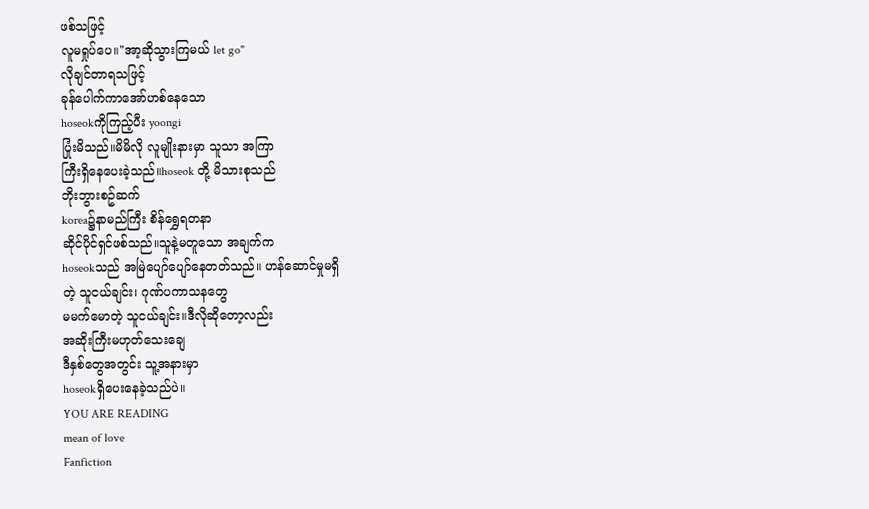ဖစ်သဖြင့်
လူမရှုပ်ပေ။"အာ့ဆိုသွားကြမယ် let go"
လိုချင်တာရသဖြင့်
ခုန်ပေါက်ကာအော်ဟစ်နေသော
hoseokကိုကြည့်ပီး yoongi
ပြုံးမိသည်။မိမိလို လူမျိုးနားမှာ သူသာ အကြာ
ကြီးရှိနေပေးခဲ့သည်။hoseok တို့ မိသားစုသည်
ဘိုးဘွားစဥ်ဆက်
korea၌နာမည်ကြီး စိန်ရွှေရတနာ
ဆိုင်ပိုင်ရှင်ဖစ်သည်။သူနဲ့မတူသော အချက်က
hoseokသည် အမြဲပျော်ပျော်နေတတ်သည်။ ဟန်ဆောင်မှုမရှိ
တဲ့ သူငယ်ချင်း၊ ဂုဏ်ပကာသနတွေ
မမက်မောတဲ့ သူငယ်ချင်း။ဒီလိုဆိုတော့လည်း
အဆိုးကြီးမဟုတ်သေးချေ
ဒီနှစ်တွေအတွင်း သူ့အနားမှာ
hoseokရှိပေးနေခဲ့သည်ပဲ။
YOU ARE READING
mean of love
Fanfiction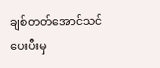ချစ်တတ်အောင်သင်ပေးပီးမှ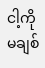ငါ့ကို မချစ်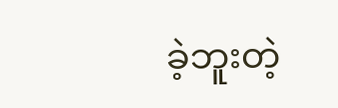ခဲ့ဘူးတဲ့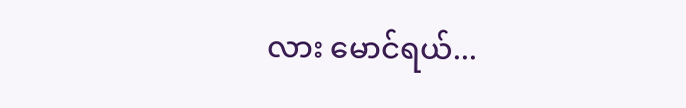လား မောင်ရယ်...